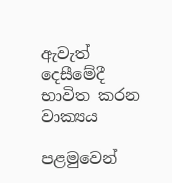ඇවැත් දෙසීමේදී භාවිත කරන වාක්‍යය

පළමුවෙන්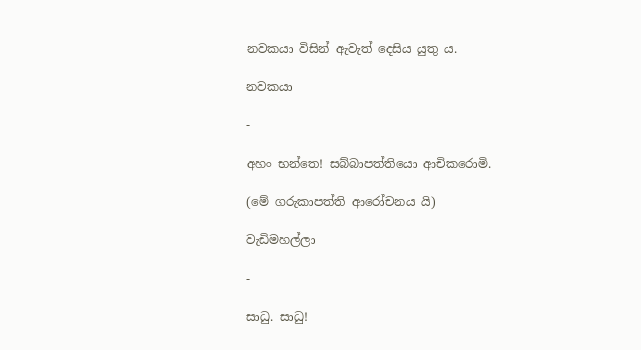නවකයා විසින් ඇවැත් දෙසිය යුතු ය.

නවකයා

-

අහං භන්තෙ! සබ්බාපත්තියො ආචිකරොමි.

(මේ ගරුකාපත්ති ආරෝචනය යි)

වැඩිමහල්ලා

-

සාධු. සාධු!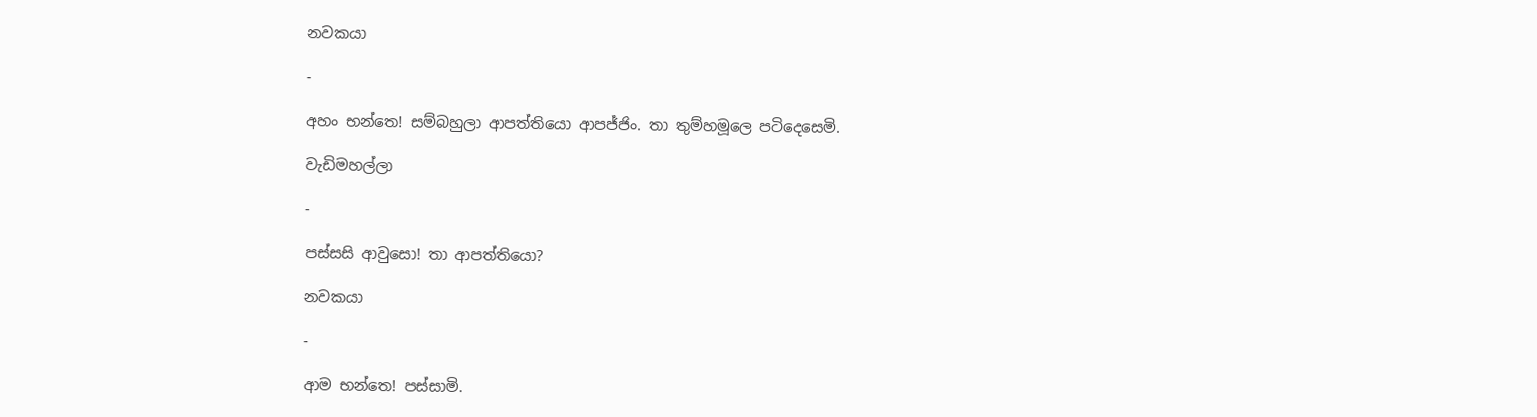නවකයා

-

අහං භන්තෙ! සම්බහුලා ආපත්තියො ආපජ්ජිං. තා තුම්හමූලෙ පටිදෙසෙමි.

වැඩිමහල්ලා

-

පස්සසි ආවුසො! තා ආපත්තියො?

නවකයා

-

ආම භන්තෙ! පස්සාමි.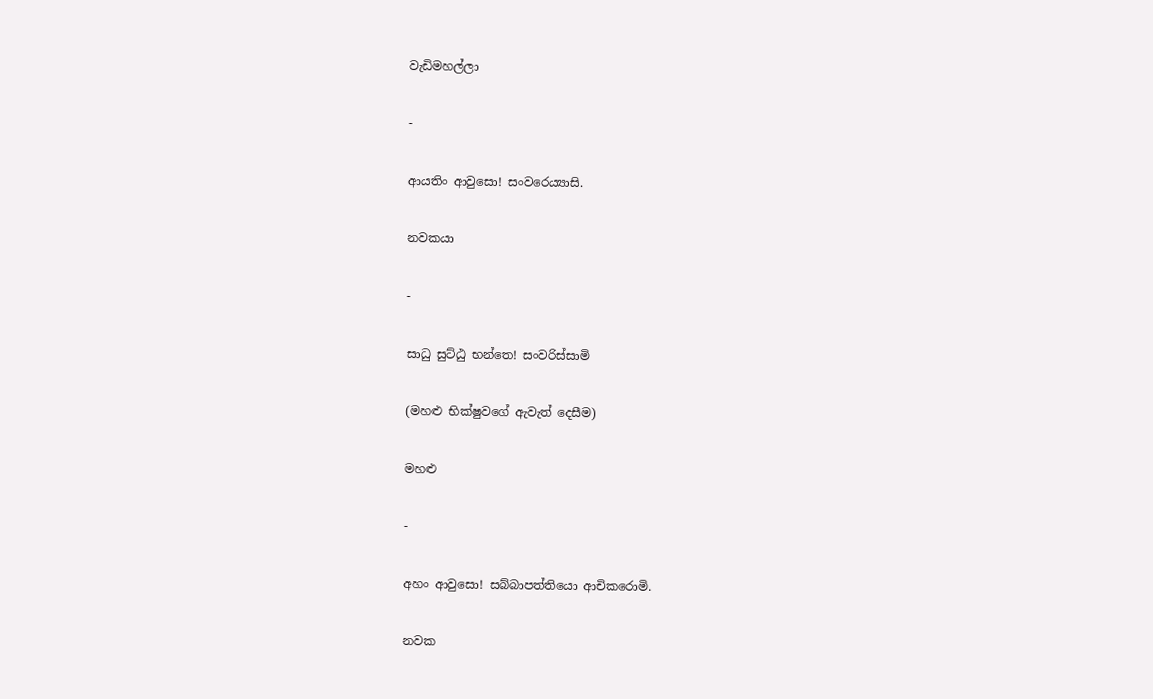වැඩිමහල්ලා

-

ආයතිං ආවුසො! සංවරෙය්‍යාසි.

නවකයා

-

සාධු සුට්ඨු භන්තෙ! සංවරිස්සාමි

(මහළු භික්ෂුවගේ ඇවැත් දෙසීම)

මහළු

-

අහං ආවුසො! සබ්බාපත්තියො ආචිකරොමි.

නවක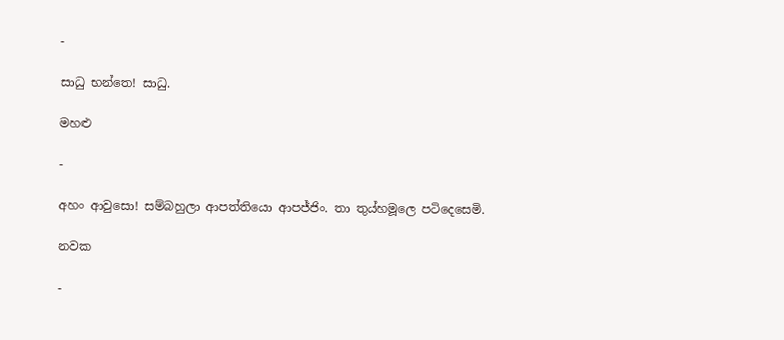-

සාධු භන්තෙ! සාධු.

මහළු

-

අහං ආවුසො! සම්බහුලා ආපත්තියො ආපජ්ජිං. තා තුය්හමූලෙ පටිදෙසෙමි.

නවක

-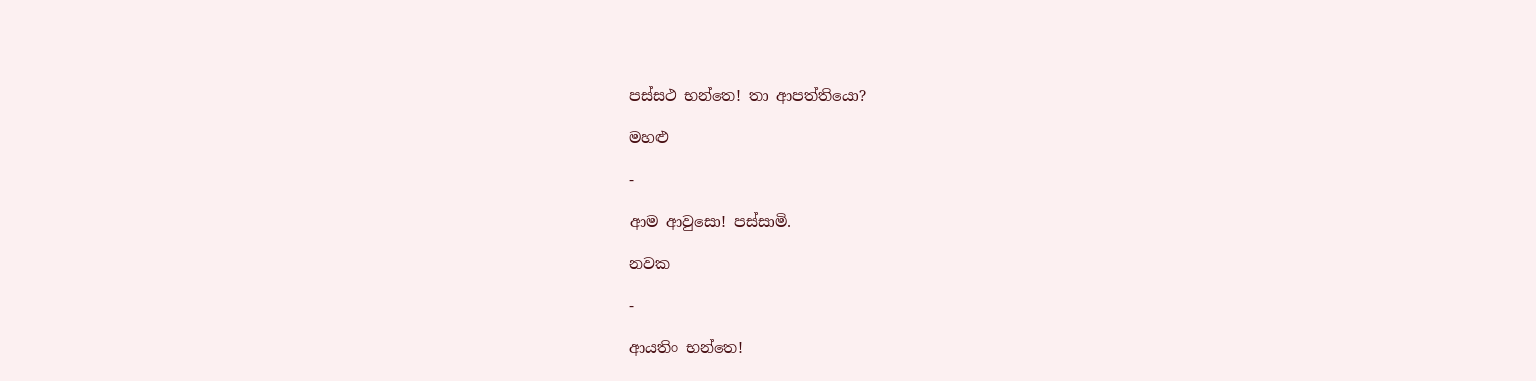පස්සථ භන්තෙ! තා ආපත්තියො?

මහළු

-

ආම ආවුසො! පස්සාමි.

නවක

-

ආයතිං භන්තෙ!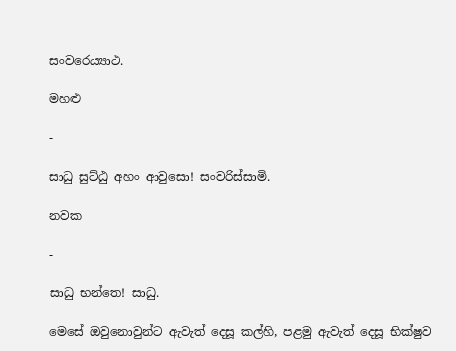සංවරෙය්‍යාථ.

මහළු

-

සාධු සුට්ඨු අහං ආවුසො! සංවරිස්සාමි.

නවක

-

සාධු භන්තෙ! සාධු.

මෙසේ ඔවුනොවුන්ට ඇවැත් දෙසූ කල්හි, පළමු ඇවැත් දෙසූ භික්ෂුව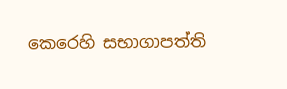කෙරෙහි සභාගාපත්ති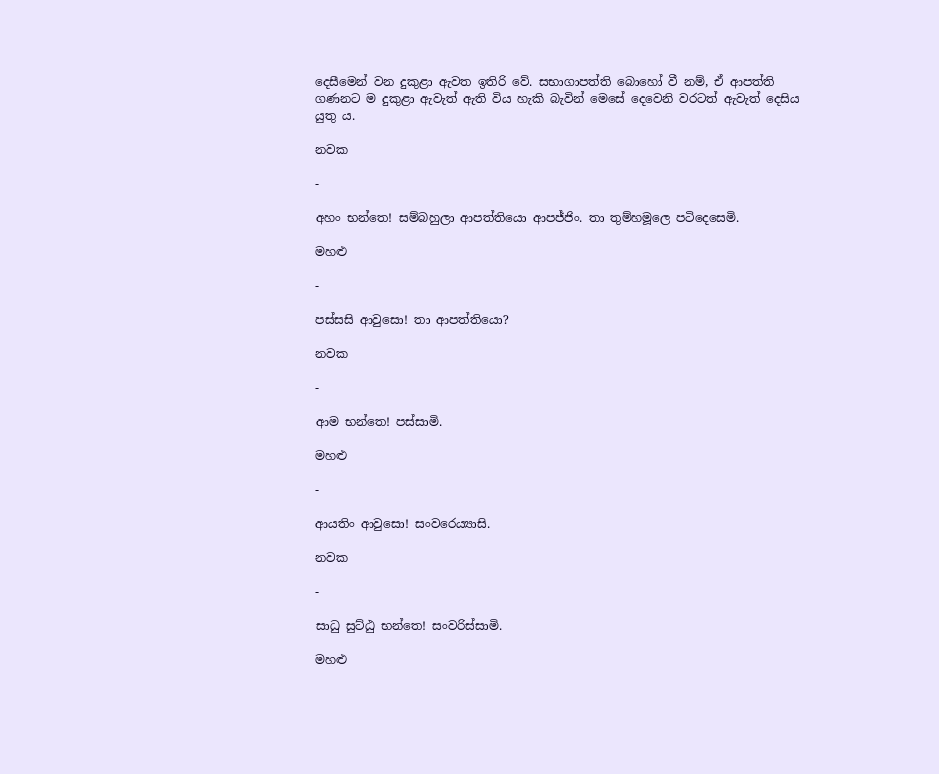දෙසීමෙන් වන දුකුළා ඇවත ඉතිරි වේ. සභාගාපත්ති බොහෝ වී නම්, ඒ ආපත්ති ගණනට ම දුකුළා ඇවැත් ඇති විය හැකි බැවින් මෙසේ දෙවෙනි වරටත් ඇවැත් දෙසිය යුතු ය.

නවක

-

අහං භන්තෙ! සම්බහුලා ආපත්තියො ආපජ්ජිං. තා තුම්හමූලෙ පටිදෙසෙමි.

මහළු

-

පස්සසි ආවුසො! තා ආපත්තියො?

නවක

-

ආම භන්තෙ! පස්සාමි.

මහළු

-

ආයතිං ආවුසො! සංවරෙය්‍යාසි.

නවක

-

සාධු සුට්ඨු භන්තෙ! සංවරිස්සාමි.

මහළු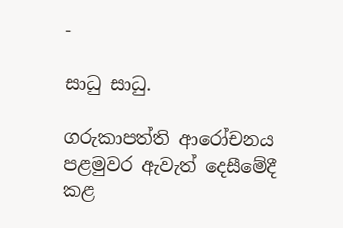-

සාධු සාධු.

ගරුකාපත්ති ආරෝචනය පළමුවර ඇවැත් දෙසීමේදී කළ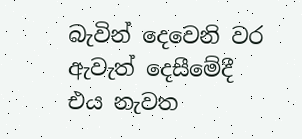බැවින් දෙවෙනි වර ඇවැත් දෙසීමේදී එය නැවත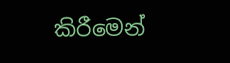කිරීමෙන්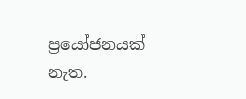ප්‍රයෝජනයක් නැත.